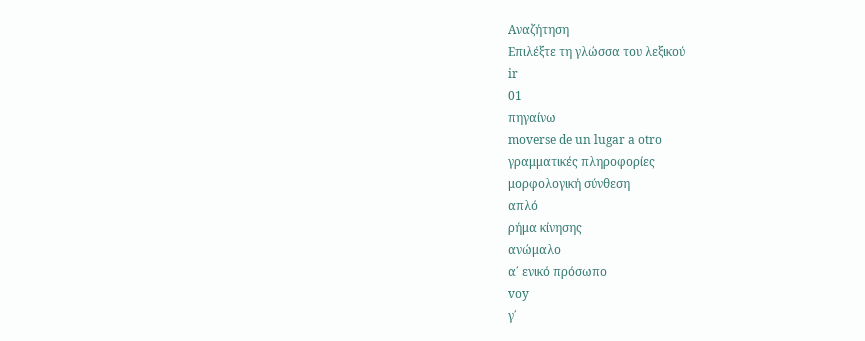Αναζήτηση
Επιλέξτε τη γλώσσα του λεξικού
ir
01
πηγαίνω
moverse de un lugar a otro
γραμματικές πληροφορίες
μορφολογική σύνθεση
απλό
ρήμα κίνησης
ανώμαλο
α΄ ενικό πρόσωπο
voy
γ΄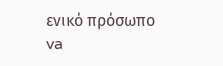ενικό πρόσωπο
va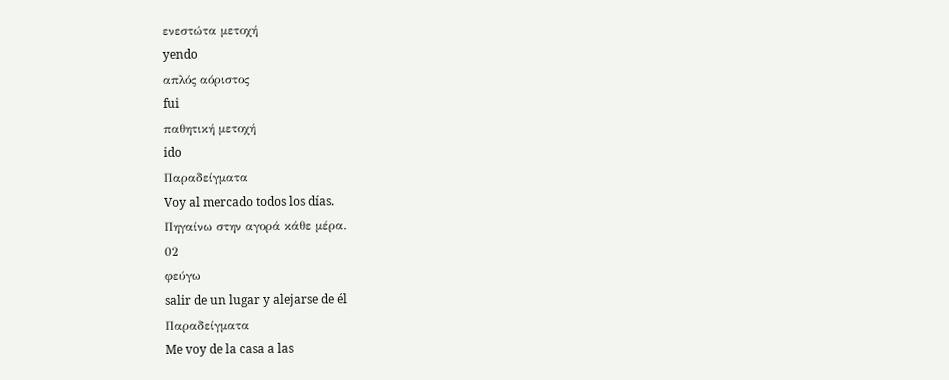ενεστώτα μετοχή
yendo
απλός αόριστος
fui
παθητική μετοχή
ido
Παραδείγματα
Voy al mercado todos los días.
Πηγαίνω στην αγορά κάθε μέρα.
02
φεύγω
salir de un lugar y alejarse de él
Παραδείγματα
Me voy de la casa a las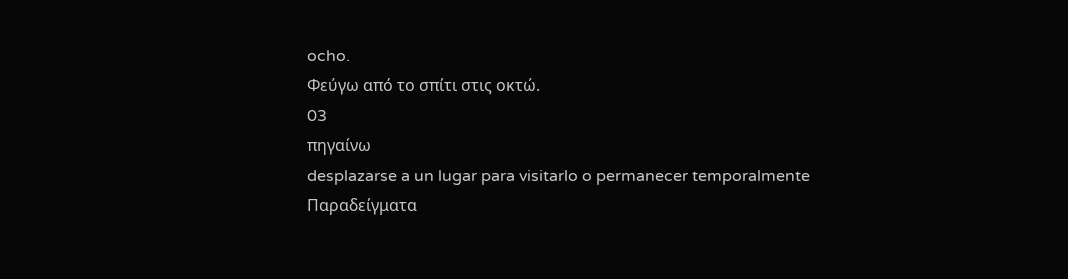ocho.
Φεύγω από το σπίτι στις οκτώ.
03
πηγαίνω
desplazarse a un lugar para visitarlo o permanecer temporalmente
Παραδείγματα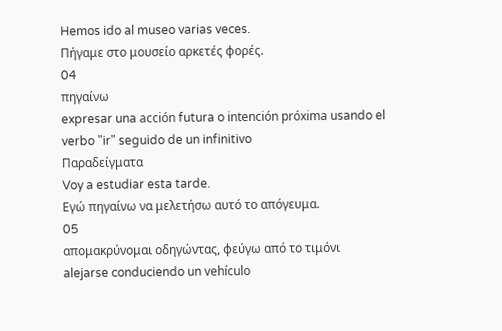Hemos ido al museo varias veces.
Πήγαμε στο μουσείο αρκετές φορές.
04
πηγαίνω
expresar una acción futura o intención próxima usando el verbo "ir" seguido de un infinitivo
Παραδείγματα
Voy a estudiar esta tarde.
Εγώ πηγαίνω να μελετήσω αυτό το απόγευμα.
05
απομακρύνομαι οδηγώντας, φεύγω από το τιμόνι
alejarse conduciendo un vehículo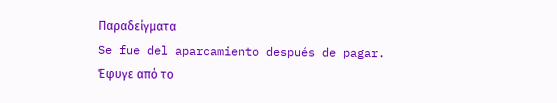Παραδείγματα
Se fue del aparcamiento después de pagar.
Έφυγε από το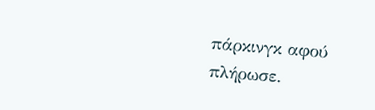πάρκινγκ αφού πλήρωσε.